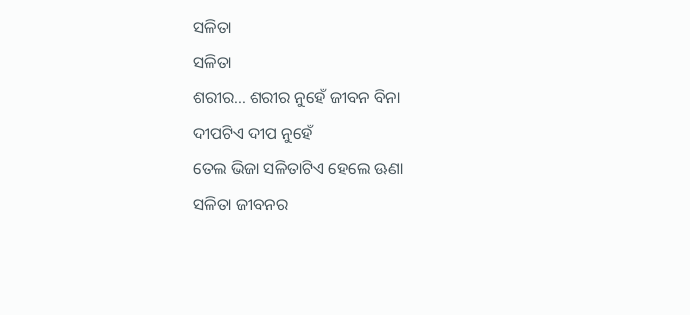ସଳିତା
ସଳିତା
ଶରୀର... ଶରୀର ନୁହେଁ ଜୀବନ ବିନା
ଦୀପଟିଏ ଦୀପ ନୁହେଁ
ତେଲ ଭିଜା ସଳିତାଟିଏ ହେଲେ ଊଣା
ସଳିତା ଜୀବନର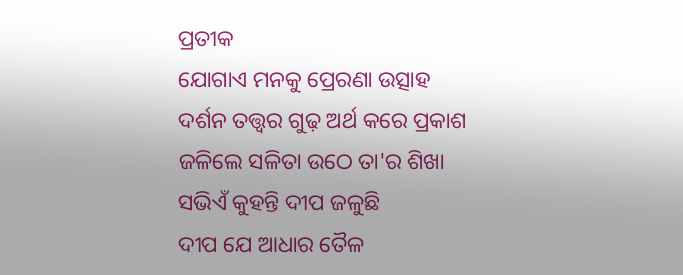ପ୍ରତୀକ
ଯୋଗାଏ ମନକୁ ପ୍ରେରଣା ଉତ୍ସାହ
ଦର୍ଶନ ତତ୍ତ୍ଵର ଗୁଢ଼ ଅର୍ଥ କରେ ପ୍ରକାଶ
ଜଳିଲେ ସଳିତା ଉଠେ ତା'ର ଶିଖା
ସଭିଏଁ କୁହନ୍ତି ଦୀପ ଜଳୁଛି
ଦୀପ ଯେ ଆଧାର ତୈଳ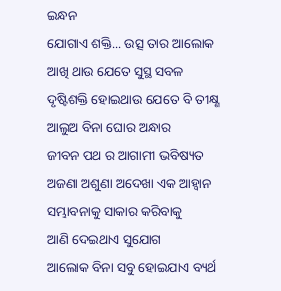ଇନ୍ଧନ
ଯୋଗାଏ ଶକ୍ତି... ଉତ୍ସ ତାର ଆଲୋକ
ଆଖି ଥାଉ ଯେତେ ସୁସ୍ଥ ସବଳ
ଦୃଷ୍ଟିଶକ୍ତି ହୋଇଥାଉ ଯେତେ ବି ତୀକ୍ଷ୍ଣ
ଆଲୁଅ ବିନା ଘୋର ଅନ୍ଧାର
ଜୀବନ ପଥ ର ଆଗାମୀ ଭବିଷ୍ୟତ
ଅଜଣା ଅଶୁଣା ଅଦେଖା ଏକ ଆହ୍ଵାନ
ସମ୍ଭାବନାକୁ ସାକାର କରିବାକୁ
ଆଣି ଦେଇଥାଏ ସୁଯୋଗ
ଆଲୋକ ବିନା ସବୁ ହୋଇଯାଏ ବ୍ୟର୍ଥ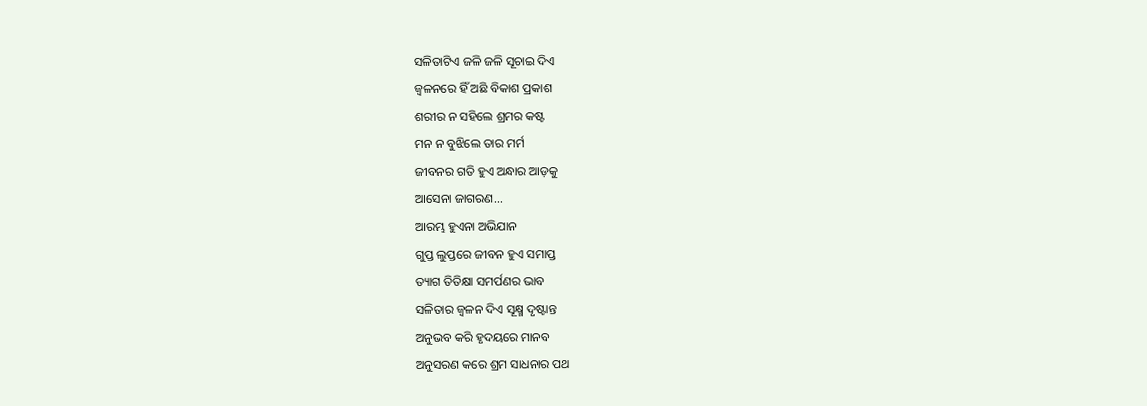ସଳିତାଟିଏ ଜଳି ଜଳି ସୂଚାଇ ଦିଏ
ଜ୍ବଳନରେ ହିଁ ଅଛି ବିକାଶ ପ୍ରକାଶ
ଶରୀର ନ ସହିଲେ ଶ୍ରମର କଷ୍ଟ
ମନ ନ ବୁଝିଲେ ତାର ମର୍ମ
ଜୀବନର ଗତି ହୁଏ ଅନ୍ଧାର ଆଡ଼କୁ
ଆସେନା ଜାଗରଣ...
ଆରମ୍ଭ ହୁଏନା ଅଭିଯାନ
ଗୁପ୍ତ ଲୁପ୍ତରେ ଜୀବନ ହୁଏ ସମାପ୍ତ
ତ୍ୟାଗ ତିତିକ୍ଷା ସମର୍ପଣର ଭାବ
ସଳିତାର ଜ୍ଵଳନ ଦିଏ ସୂକ୍ଷ୍ମ ଦୃଷ୍ଟାନ୍ତ
ଅନୁଭବ କରି ହୃଦୟରେ ମାନବ
ଅନୁସରଣ କରେ ଶ୍ରମ ସାଧନାର ପଥ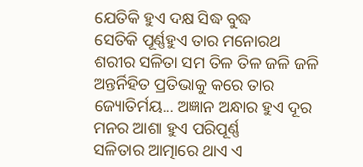ଯେତିକି ହୁଏ ଦକ୍ଷ ସିଦ୍ଧ ବୁଦ୍ଧ
ସେତିକି ପୂର୍ଣ୍ଣହୁଏ ତାର ମନୋରଥ
ଶରୀର ସଳିତା ସମ ତିଳ ତିଳ ଜଳି ଜଳି
ଅନ୍ତର୍ନିହିତ ପ୍ରତିଭାକୁ କରେ ତାର
ଜ୍ୟୋତିର୍ମୟ... ଅଜ୍ଞାନ ଅନ୍ଧାର ହୁଏ ଦୂର
ମନର ଆଶା ହୁଏ ପରିପୂର୍ଣ୍ଣ
ସଳିତାର ଆତ୍ମାରେ ଥାଏ ଏ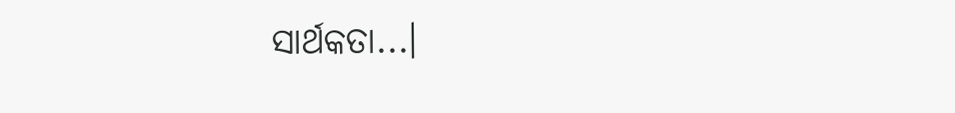ସାର୍ଥକତା...।